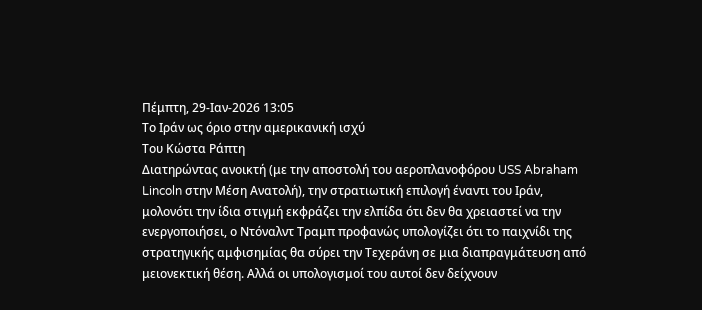Πέμπτη, 29-Ιαν-2026 13:05
Το Ιράν ως όριο στην αμερικανική ισχύ
Του Κώστα Ράπτη
Διατηρώντας ανοικτή (με την αποστολή του αεροπλανοφόρου USS Abraham Lincoln στην Μέση Ανατολή), την στρατιωτική επιλογή έναντι του Ιράν, μολονότι την ίδια στιγμή εκφράζει την ελπίδα ότι δεν θα χρειαστεί να την ενεργοποιήσει, ο Ντόναλντ Τραμπ προφανώς υπολογίζει ότι το παιχνίδι της στρατηγικής αμφισημίας θα σύρει την Τεχεράνη σε μια διαπραγμάτευση από μειονεκτική θέση. Αλλά οι υπολογισμοί του αυτοί δεν δείχνουν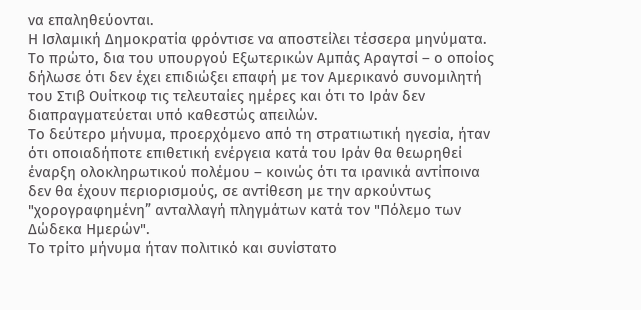να επαληθεύονται.
Η Ισλαμική Δημοκρατία φρόντισε να αποστείλει τέσσερα μηνύματα. Το πρώτο, δια του υπουργού Εξωτερικών Αμπάς Αραγτσί – ο οποίος δήλωσε ότι δεν έχει επιδιώξει επαφή με τον Αμερικανό συνομιλητή του Στιβ Ουίτκοφ τις τελευταίες ημέρες και ότι το Ιράν δεν διαπραγματεύεται υπό καθεστώς απειλών.
Το δεύτερο μήνυμα, προερχόμενο από τη στρατιωτική ηγεσία, ήταν ότι οποιαδήποτε επιθετική ενέργεια κατά του Ιράν θα θεωρηθεί έναρξη ολοκληρωτικού πολέμου – κοινώς ότι τα ιρανικά αντίποινα δεν θα έχουν περιορισμούς, σε αντίθεση με την αρκούντως "χορογραφημένη” ανταλλαγή πληγμάτων κατά τον "Πόλεμο των Δώδεκα Ημερών".
Το τρίτο μήνυμα ήταν πολιτικό και συνίστατο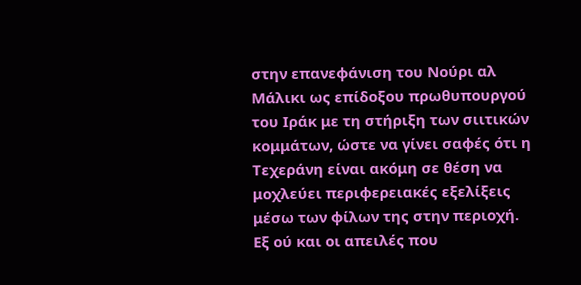στην επανεφάνιση του Νούρι αλ Μάλικι ως επίδοξου πρωθυπουργού του Ιράκ με τη στήριξη των σιιτικών κομμάτων, ώστε να γίνει σαφές ότι η Τεχεράνη είναι ακόμη σε θέση να μοχλεύει περιφερειακές εξελίξεις μέσω των φίλων της στην περιοχή. Εξ ού και οι απειλές που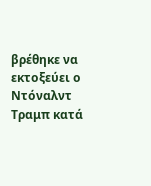βρέθηκε να εκτοξεύει ο Ντόναλντ Τραμπ κατά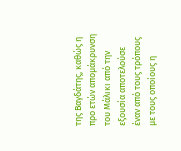της Βαγδάτης, καθώς η προ ετών απομάκρυνση του Μάλικι από την εξουσία αποτελούσε έναν από τους τρόπους με τους οποίους η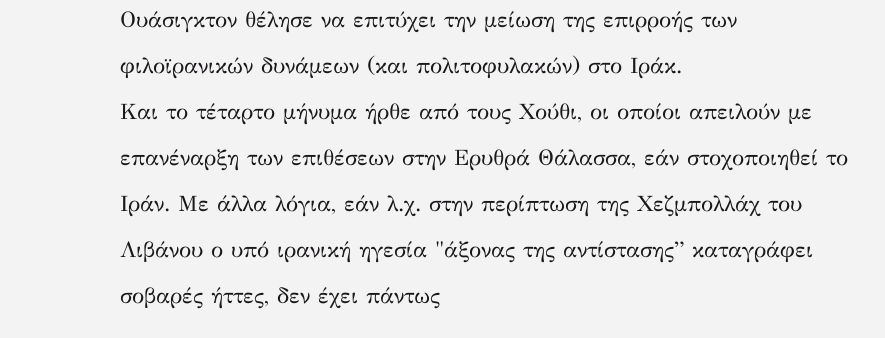Ουάσιγκτον θέλησε να επιτύχει την μείωση της επιρροής των φιλοϊρανικών δυνάμεων (και πολιτοφυλακών) στο Ιράκ.
Και το τέταρτο μήνυμα ήρθε από τους Χούθι, οι οποίοι απειλούν με επανέναρξη των επιθέσεων στην Ερυθρά Θάλασσα, εάν στοχοποιηθεί το Ιράν. Με άλλα λόγια, εάν λ.χ. στην περίπτωση της Χεζμπολλάχ του Λιβάνου ο υπό ιρανική ηγεσία "άξονας της αντίστασης” καταγράφει σοβαρές ήττες, δεν έχει πάντως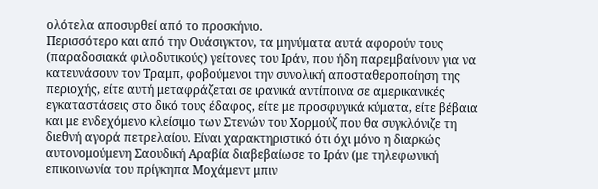ολότελα αποσυρθεί από το προσκήνιο.
Περισσότερο και από την Ουάσιγκτον, τα μηνύματα αυτά αφορούν τους (παραδοσιακά φιλοδυτικούς) γείτονες του Ιράν, που ήδη παρεμβαίνουν για να κατευνάσουν τον Τραμπ, φοβούμενοι την συνολική αποσταθεροποίηση της περιοχής, είτε αυτή μεταφράζεται σε ιρανικά αντίποινα σε αμερικανικές εγκαταστάσεις στο δικό τους έδαφος, είτε με προσφυγικά κύματα, είτε βέβαια και με ενδεχόμενο κλείσιμο των Στενών του Χορμούζ που θα συγκλόνιζε τη διεθνή αγορά πετρελαίου. Είναι χαρακτηριστικό ότι όχι μόνο η διαρκώς αυτονομούμενη Σαουδική Αραβία διαβεβαίωσε το Ιράν (με τηλεφωνική επικοινωνία του πρίγκηπα Μοχάμεντ μπιν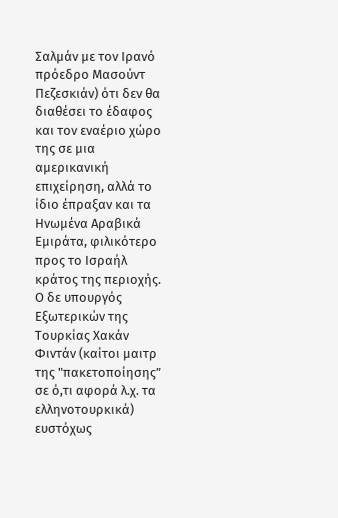Σαλμάν με τον Ιρανό πρόεδρο Μασούντ Πεζεσκιάν) ότι δεν θα διαθέσει το έδαφος και τον εναέριο χώρο της σε μια αμερικανική επιχείρηση, αλλά το ίδιο έπραξαν και τα Ηνωμένα Αραβικά Εμιράτα, φιλικότερο προς το Ισραήλ κράτος της περιοχής. Ο δε υπουργός Εξωτερικών της Τουρκίας Χακάν Φιντάν (καίτοι μαιτρ της "πακετοποίησης” σε ό,τι αφορά λ.χ. τα ελληνοτουρκικά) ευστόχως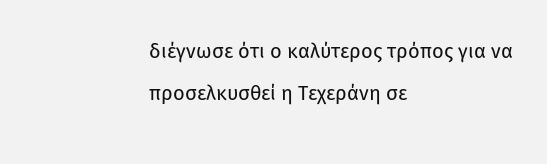διέγνωσε ότι ο καλύτερος τρόπος για να προσελκυσθεί η Τεχεράνη σε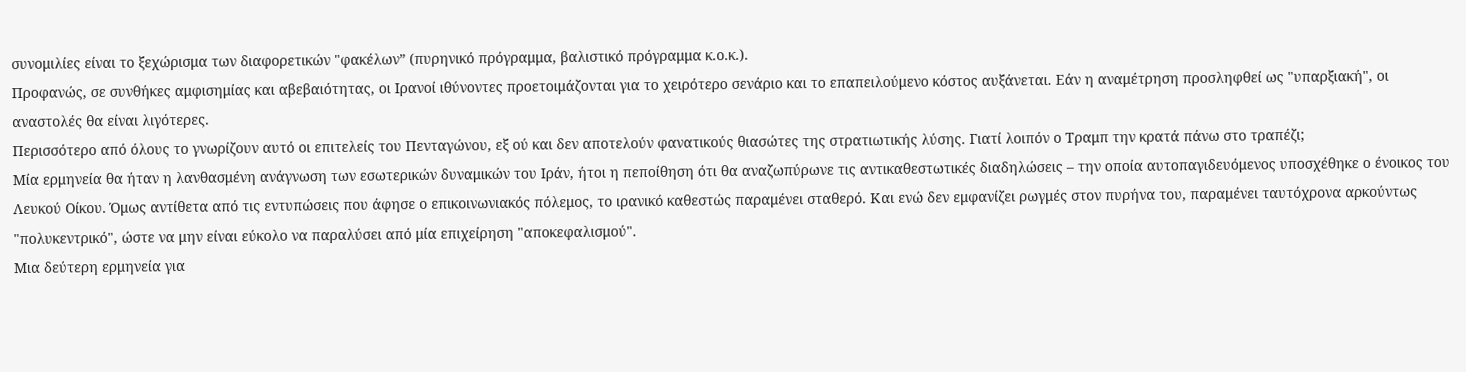συνομιλίες είναι το ξεχώρισμα των διαφορετικών "φακέλων” (πυρηνικό πρόγραμμα, βαλιστικό πρόγραμμα κ.ο.κ.).
Προφανώς, σε συνθήκες αμφισημίας και αβεβαιότητας, οι Ιρανοί ιθύνοντες προετοιμάζονται για το χειρότερο σενάριο και το επαπειλούμενο κόστος αυξάνεται. Εάν η αναμέτρηση προσληφθεί ως "υπαρξιακή", οι αναστολές θα είναι λιγότερες.
Περισσότερο από όλους το γνωρίζουν αυτό οι επιτελείς του Πενταγώνου, εξ ού και δεν αποτελούν φανατικούς θιασώτες της στρατιωτικής λύσης. Γιατί λοιπόν ο Τραμπ την κρατά πάνω στο τραπέζι;
Μία ερμηνεία θα ήταν η λανθασμένη ανάγνωση των εσωτερικών δυναμικών του Ιράν, ήτοι η πεποίθηση ότι θα αναζωπύρωνε τις αντικαθεστωτικές διαδηλώσεις – την οποία αυτοπαγιδευόμενος υποσχέθηκε ο ένοικος του Λευκού Οίκου. Όμως αντίθετα από τις εντυπώσεις που άφησε ο επικοινωνιακός πόλεμος, το ιρανικό καθεστώς παραμένει σταθερό. Και ενώ δεν εμφανίζει ρωγμές στον πυρήνα του, παραμένει ταυτόχρονα αρκούντως "πολυκεντρικό", ώστε να μην είναι εύκολο να παραλύσει από μία επιχείρηση "αποκεφαλισμού".
Μια δεύτερη ερμηνεία για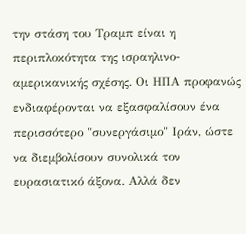την στάση του Τραμπ είναι η περιπλοκότητα της ισραηλινο-αμερικανικής σχέσης. Οι ΗΠΑ προφανώς ενδιαφέρονται να εξασφαλίσουν ένα περισσότερο "συνεργάσιμο" Ιράν, ώστε να διεμβολίσουν συνολικά τον ευρασιατικό άξονα. Αλλά δεν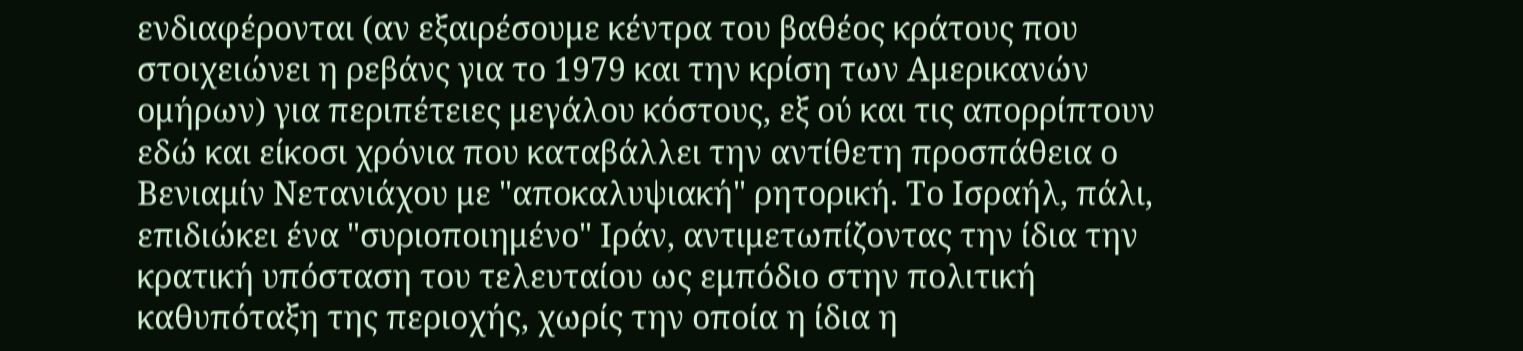ενδιαφέρονται (αν εξαιρέσουμε κέντρα του βαθέος κράτους που στοιχειώνει η ρεβάνς για το 1979 και την κρίση των Αμερικανών ομήρων) για περιπέτειες μεγάλου κόστους, εξ ού και τις απορρίπτουν εδώ και είκοσι χρόνια που καταβάλλει την αντίθετη προσπάθεια ο Βενιαμίν Νετανιάχου με "αποκαλυψιακή" ρητορική. Το Ισραήλ, πάλι, επιδιώκει ένα "συριοποιημένο" Ιράν, αντιμετωπίζοντας την ίδια την κρατική υπόσταση του τελευταίου ως εμπόδιο στην πολιτική καθυπόταξη της περιοχής, χωρίς την οποία η ίδια η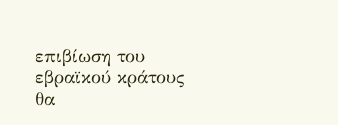επιβίωση του εβραϊκού κράτους θα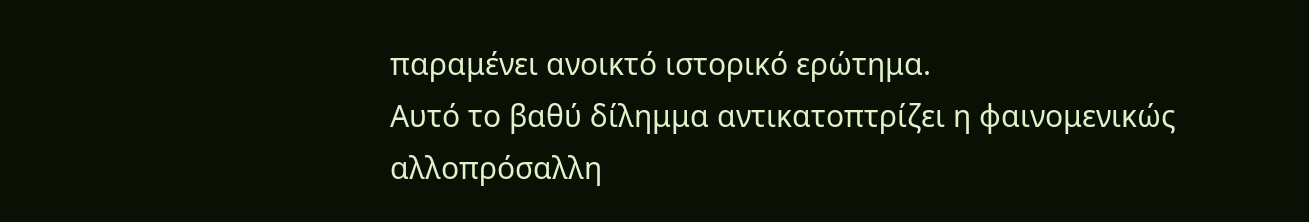παραμένει ανοικτό ιστορικό ερώτημα.
Αυτό το βαθύ δίλημμα αντικατοπτρίζει η φαινομενικώς αλλοπρόσαλλη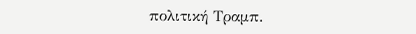πολιτική Τραμπ.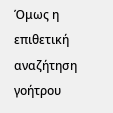Όμως η επιθετική αναζήτηση γοήτρου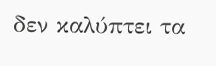δεν καλύπτει τα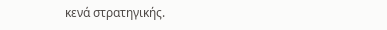κενά στρατηγικής.